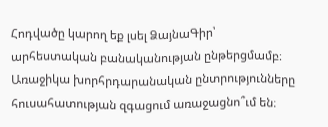Հոդվածը կարող եք լսել ՁայնաԳիր՝ արհեստական բանականության ընթերցմամբ։
Առաջիկա խորհրդարանական ընտրությունները հուսահատության զգացում առաջացնո՞ւմ են։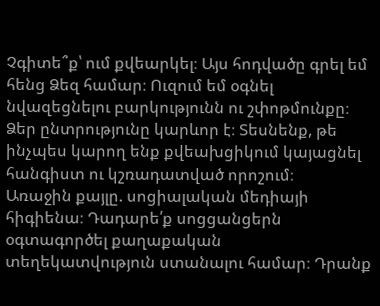Չգիտե՞ք՝ ում քվեարկել։ Այս հոդվածը գրել եմ հենց Ձեզ համար։ Ուզում եմ օգնել նվազեցնելու բարկությունն ու շփոթմունքը։ Ձեր ընտրությունը կարևոր է։ Տեսնենք, թե ինչպես կարող ենք քվեախցիկում կայացնել հանգիստ ու կշռադատված որոշում։
Առաջին քայլը. սոցիալական մեդիայի հիգիենա։ Դադարե՛ք սոցցանցերն օգտագործել քաղաքական տեղեկատվություն ստանալու համար։ Դրանք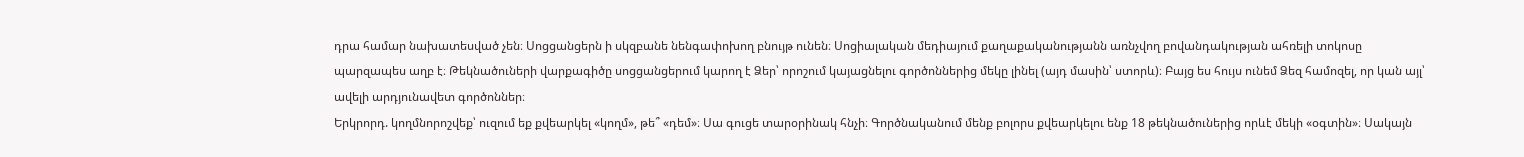դրա համար նախատեսված չեն։ Սոցցանցերն ի սկզբանե նենգափոխող բնույթ ունեն։ Սոցիալական մեդիայում քաղաքականությանն առնչվող բովանդակության ահռելի տոկոսը պարզապես աղբ է։ Թեկնածուների վարքագիծը սոցցանցերում կարող է Ձեր՝ որոշում կայացնելու գործոններից մեկը լինել (այդ մասին՝ ստորև)։ Բայց ես հույս ունեմ Ձեզ համոզել, որ կան այլ՝ ավելի արդյունավետ գործոններ։
Երկրորդ. կողմնորոշվեք՝ ուզում եք քվեարկել «կողմ», թե՞ «դեմ»։ Սա գուցե տարօրինակ հնչի։ Գործնականում մենք բոլորս քվեարկելու ենք 18 թեկնածուներից որևէ մեկի «օգտին»։ Սակայն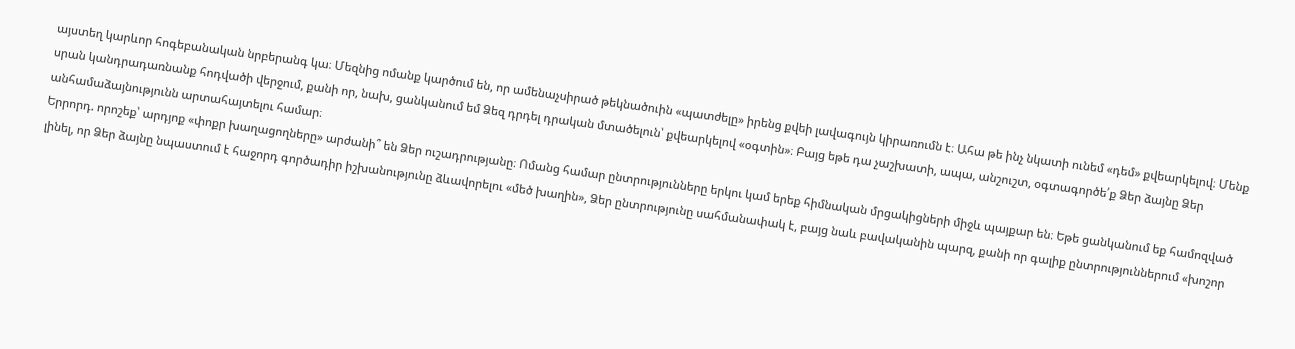այստեղ կարևոր հոգեբանական նրբերանգ կա։ Մեզնից ոմանք կարծում են, որ ամենաչսիրած թեկնածուին «պատժելը» իրենց քվեի լավագույն կիրառումն է։ Ահա թե ինչ նկատի ունեմ «դեմ» քվեարկելով։ Մենք սրան կանդրադառնանք հոդվածի վերջում, քանի որ, նախ, ցանկանում եմ Ձեզ դրդել դրական մտածելուն՝ քվեարկելով «օգտին»։ Բայց եթե դա չաշխատի, ապա, անշուշտ, օգտագործե՛ք Ձեր ձայնը Ձեր անհամաձայնությունն արտահայտելու համար։
Երրորդ. որոշեք՝ արդյոք «փոքր խաղացողները» արժանի՞ են Ձեր ուշադրությանը։ Ոմանց համար ընտրությունները երկու կամ երեք հիմնական մրցակիցների միջև պայքար են։ Եթե ցանկանում եք համոզված լինել, որ Ձեր ձայնը նպաստում է հաջորդ գործադիր իշխանությունը ձևավորելու «մեծ խաղին», Ձեր ընտրությունը սահմանափակ է, բայց նաև բավականին պարզ, քանի որ գալիք ընտրություններում «խոշոր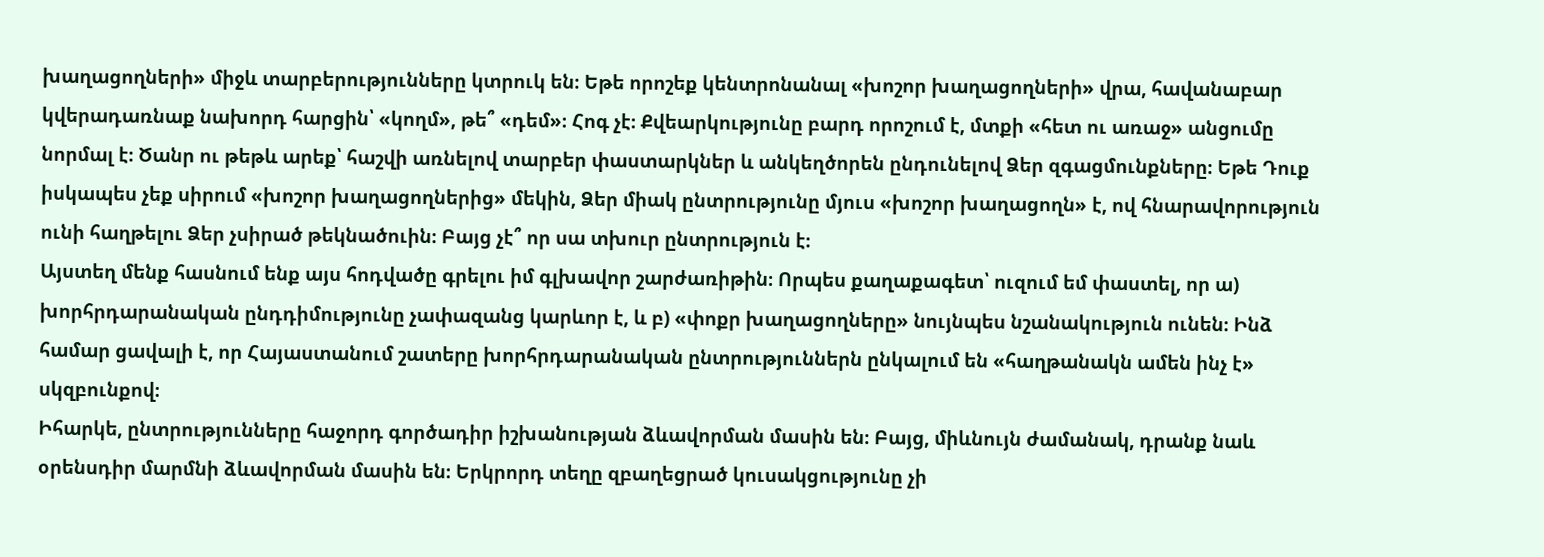խաղացողների» միջև տարբերությունները կտրուկ են։ Եթե որոշեք կենտրոնանալ «խոշոր խաղացողների» վրա, հավանաբար կվերադառնաք նախորդ հարցին՝ «կողմ», թե՞ «դեմ»։ Հոգ չէ։ Քվեարկությունը բարդ որոշում է, մտքի «հետ ու առաջ» անցումը նորմալ է։ Ծանր ու թեթև արեք՝ հաշվի առնելով տարբեր փաստարկներ և անկեղծորեն ընդունելով Ձեր զգացմունքները։ Եթե Դուք իսկապես չեք սիրում «խոշոր խաղացողներից» մեկին, Ձեր միակ ընտրությունը մյուս «խոշոր խաղացողն» է, ով հնարավորություն ունի հաղթելու Ձեր չսիրած թեկնածուին։ Բայց չէ՞ որ սա տխուր ընտրություն է։
Այստեղ մենք հասնում ենք այս հոդվածը գրելու իմ գլխավոր շարժառիթին։ Որպես քաղաքագետ՝ ուզում եմ փաստել, որ ա) խորհրդարանական ընդդիմությունը չափազանց կարևոր է, և բ) «փոքր խաղացողները» նույնպես նշանակություն ունեն։ Ինձ համար ցավալի է, որ Հայաստանում շատերը խորհրդարանական ընտրություններն ընկալում են «հաղթանակն ամեն ինչ է» սկզբունքով։
Իհարկե, ընտրությունները հաջորդ գործադիր իշխանության ձևավորման մասին են։ Բայց, միևնույն ժամանակ, դրանք նաև օրենսդիր մարմնի ձևավորման մասին են։ Երկրորդ տեղը զբաղեցրած կուսակցությունը չի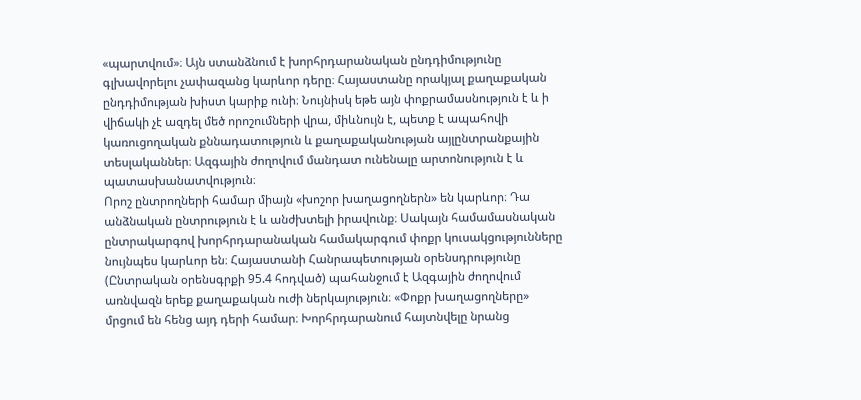«պարտվում»։ Այն ստանձնում է խորհրդարանական ընդդիմությունը գլխավորելու չափազանց կարևոր դերը։ Հայաստանը որակյալ քաղաքական ընդդիմության խիստ կարիք ունի։ Նույնիսկ եթե այն փոքրամասնություն է և ի վիճակի չէ ազդել մեծ որոշումների վրա, միևնույն է, պետք է ապահովի կառուցողական քննադատություն և քաղաքականության այլընտրանքային տեսլականներ։ Ազգային ժողովում մանդատ ունենալը արտոնություն է և պատասխանատվություն։
Որոշ ընտրողների համար միայն «խոշոր խաղացողներն» են կարևոր։ Դա անձնական ընտրություն է և անժխտելի իրավունք։ Սակայն համամասնական ընտրակարգով խորհրդարանական համակարգում փոքր կուսակցությունները նույնպես կարևոր են։ Հայաստանի Հանրապետության օրենսդրությունը (Ընտրական օրենսգրքի 95.4 հոդված) պահանջում է Ազգային ժողովում առնվազն երեք քաղաքական ուժի ներկայություն։ «Փոքր խաղացողները» մրցում են հենց այդ դերի համար։ Խորհրդարանում հայտնվելը նրանց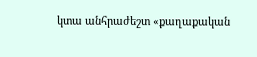կտա անհրաժեշտ «քաղաքական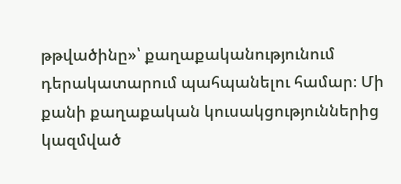թթվածինը»՝ քաղաքականությունում դերակատարում պահպանելու համար։ Մի քանի քաղաքական կուսակցություններից կազմված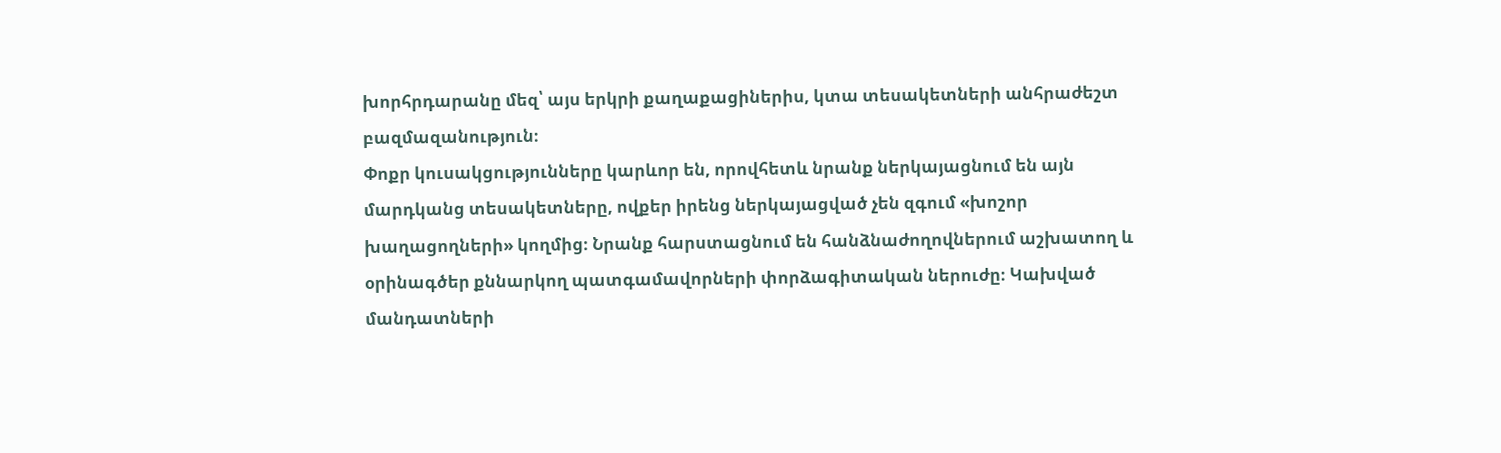խորհրդարանը մեզ՝ այս երկրի քաղաքացիներիս, կտա տեսակետների անհրաժեշտ բազմազանություն։
Փոքր կուսակցությունները կարևոր են, որովհետև նրանք ներկայացնում են այն մարդկանց տեսակետները, ովքեր իրենց ներկայացված չեն զգում «խոշոր խաղացողների» կողմից։ Նրանք հարստացնում են հանձնաժողովներում աշխատող և օրինագծեր քննարկող պատգամավորների փորձագիտական ներուժը։ Կախված մանդատների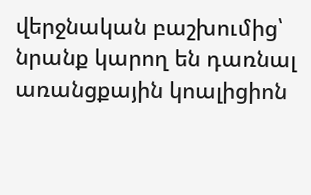վերջնական բաշխումից՝ նրանք կարող են դառնալ առանցքային կոալիցիոն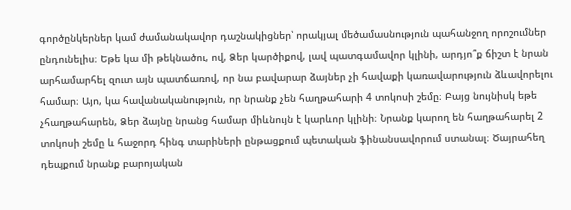գործընկերներ կամ ժամանակավոր դաշնակիցներ՝ որակյալ մեծամասնություն պահանջող որոշումներ ընդունելիս։ Եթե կա մի թեկնածու, ով, Ձեր կարծիքով, լավ պատգամավոր կլինի, արդյո՞ք ճիշտ է նրան արհամարհել զուտ այն պատճառով, որ նա բավարար ձայներ չի հավաքի կառավարություն ձևավորելու համար։ Այո, կա հավանականություն, որ նրանք չեն հաղթահարի 4 տոկոսի շեմը։ Բայց նույնիսկ եթե չհաղթահարեն, Ձեր ձայնը նրանց համար միևնույն է կարևոր կլինի։ Նրանք կարող են հաղթահարել 2 տոկոսի շեմը և հաջորդ հինգ տարիների ընթացքում պետական ֆինանսավորում ստանալ։ Ծայրահեղ դեպքում նրանք բարոյական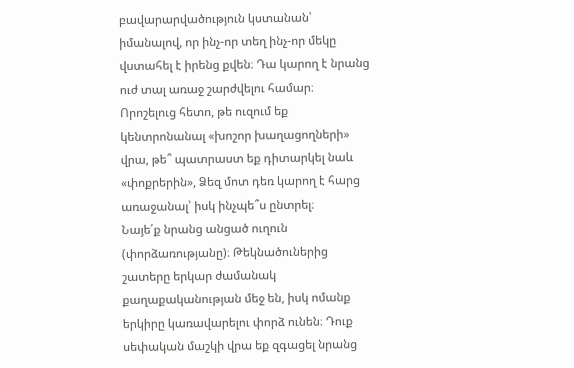բավարարվածություն կստանան՝ իմանալով, որ ինչ-որ տեղ ինչ-որ մեկը վստահել է իրենց քվեն։ Դա կարող է նրանց ուժ տալ առաջ շարժվելու համար։
Որոշելուց հետո, թե ուզում եք կենտրոնանալ «խոշոր խաղացողների» վրա, թե՞ պատրաստ եք դիտարկել նաև «փոքրերին», Ձեզ մոտ դեռ կարող է հարց առաջանալ՝ իսկ ինչպե՞ս ընտրել։
Նայե՛ք նրանց անցած ուղուն (փորձառությանը)։ Թեկնածուներից շատերը երկար ժամանակ քաղաքականության մեջ են, իսկ ոմանք երկիրը կառավարելու փորձ ունեն։ Դուք սեփական մաշկի վրա եք զգացել նրանց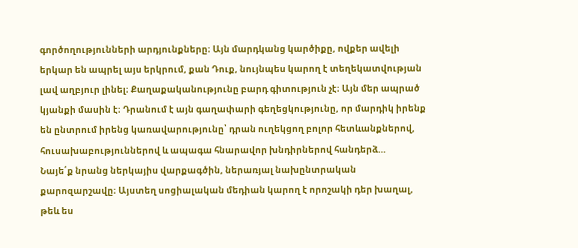գործողությունների արդյունքները։ Այն մարդկանց կարծիքը, ովքեր ավելի երկար են ապրել այս երկրում, քան Դուք, նույնպես կարող է տեղեկատվության լավ աղբյուր լինել։ Քաղաքականությունը բարդ գիտություն չէ։ Այն մեր ապրած կյանքի մասին է։ Դրանում է այն գաղափարի գեղեցկությունը, որ մարդիկ իրենք են ընտրում իրենց կառավարությունը՝ դրան ուղեկցող բոլոր հետևանքներով, հուսախաբություններով և ապագա հնարավոր խնդիրներով հանդերձ…
Նայե՛ք նրանց ներկայիս վարքագծին, ներառյալ նախընտրական քարոզարշավը։ Այստեղ սոցիալական մեդիան կարող է որոշակի դեր խաղալ, թեև ես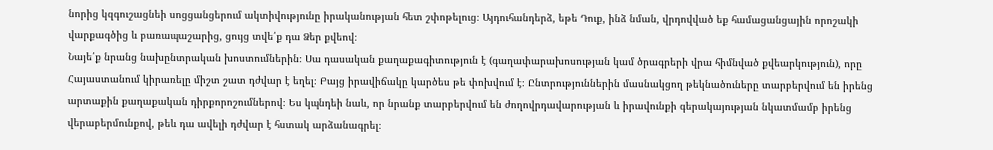նորից կզգուշացնեի սոցցանցերում ակտիվությունը իրականության հետ շփոթելուց։ Այդուհանդերձ, եթե Դուք, ինձ նման, վրդովված եք համացանցային որոշակի վարքագծից և բառապաշարից, ցույց տվե՛ք դա Ձեր քվեով։
Նայե՛ք նրանց նախընտրական խոստումներին։ Սա դասական քաղաքագիտություն է (գաղափարախոսության կամ ծրագրերի վրա հիմնված քվեարկություն), որը Հայաստանում կիրառելը միշտ շատ դժվար է եղել։ Բայց իրավիճակը կարծես թե փոխվում է։ Ընտրություններին մասնակցող թեկնածուները տարբերվում են իրենց արտաքին քաղաքական դիրքորոշումներով։ Ես կպնդեի նաև, որ նրանք տարբերվում են ժողովրդավարության և իրավունքի գերակայության նկատմամբ իրենց վերաբերմունքով, թեև դա ավելի դժվար է հստակ արձանագրել։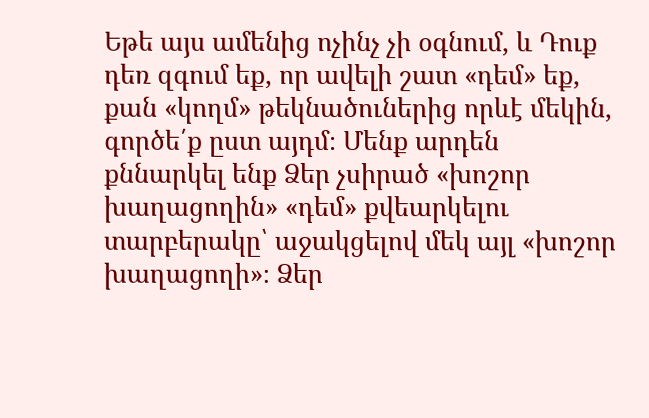Եթե այս ամենից ոչինչ չի օգնում, և Դուք դեռ զգում եք, որ ավելի շատ «դեմ» եք, քան «կողմ» թեկնածուներից որևէ մեկին, գործե՛ք ըստ այդմ։ Մենք արդեն քննարկել ենք Ձեր չսիրած «խոշոր խաղացողին» «դեմ» քվեարկելու տարբերակը՝ աջակցելով մեկ այլ «խոշոր խաղացողի»։ Ձեր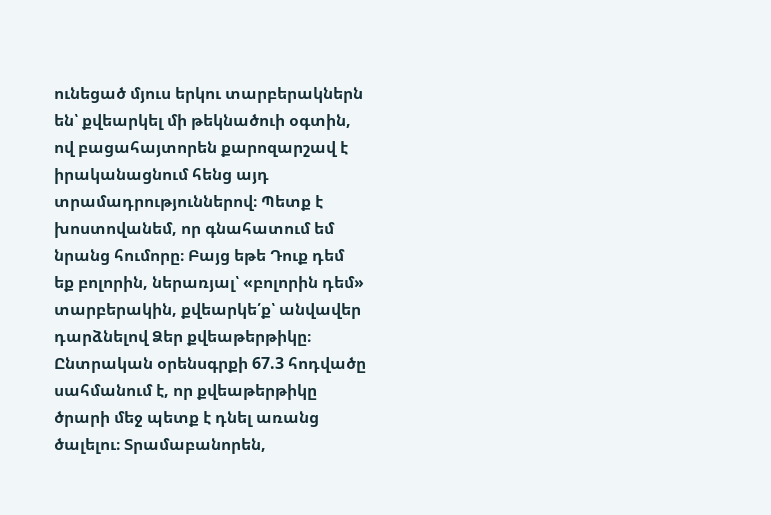ունեցած մյուս երկու տարբերակներն են՝ քվեարկել մի թեկնածուի օգտին, ով բացահայտորեն քարոզարշավ է իրականացնում հենց այդ տրամադրություններով։ Պետք է խոստովանեմ, որ գնահատում եմ նրանց հումորը։ Բայց եթե Դուք դեմ եք բոլորին, ներառյալ՝ «բոլորին դեմ» տարբերակին, քվեարկե՛ք՝ անվավեր դարձնելով Ձեր քվեաթերթիկը։ Ընտրական օրենսգրքի 67.3 հոդվածը սահմանում է, որ քվեաթերթիկը ծրարի մեջ պետք է դնել առանց ծալելու։ Տրամաբանորեն,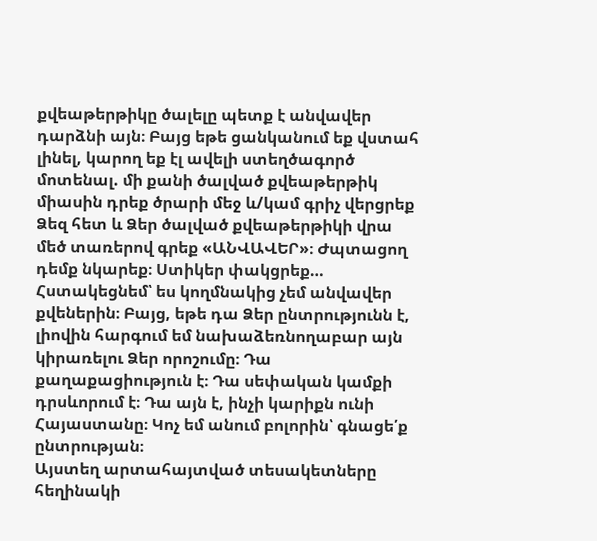քվեաթերթիկը ծալելը պետք է անվավեր դարձնի այն։ Բայց եթե ցանկանում եք վստահ լինել, կարող եք էլ ավելի ստեղծագործ մոտենալ. մի քանի ծալված քվեաթերթիկ միասին դրեք ծրարի մեջ և/կամ գրիչ վերցրեք Ձեզ հետ և Ձեր ծալված քվեաթերթիկի վրա մեծ տառերով գրեք «ԱՆՎԱՎԵՐ»։ Ժպտացող դեմք նկարեք։ Ստիկեր փակցրեք…
Հստակեցնեմ՝ ես կողմնակից չեմ անվավեր քվեներին։ Բայց, եթե դա Ձեր ընտրությունն է, լիովին հարգում եմ նախաձեռնողաբար այն կիրառելու Ձեր որոշումը։ Դա քաղաքացիություն է։ Դա սեփական կամքի դրսևորում է։ Դա այն է, ինչի կարիքն ունի Հայաստանը։ Կոչ եմ անում բոլորին՝ գնացե՛ք ընտրության։
Այստեղ արտահայտված տեսակետները հեղինակի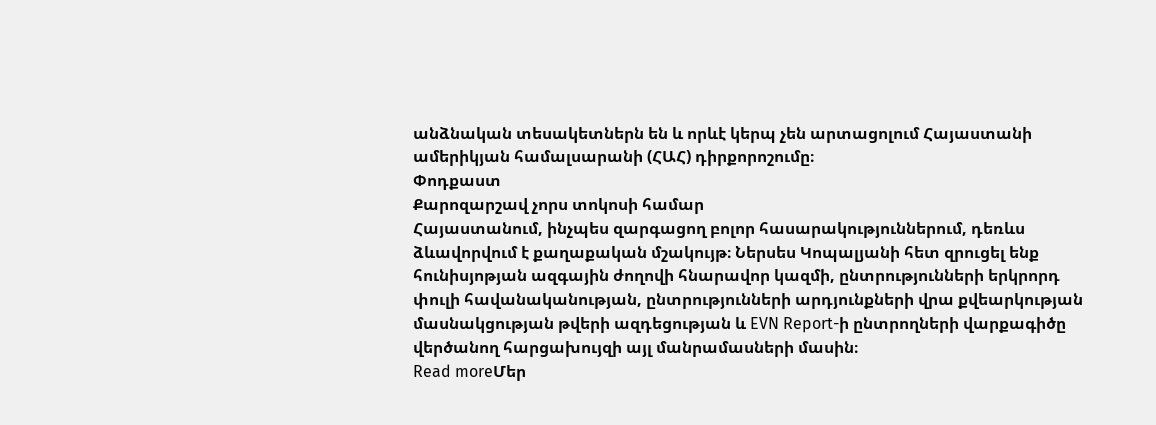անձնական տեսակետներն են և որևէ կերպ չեն արտացոլում Հայաստանի ամերիկյան համալսարանի (ՀԱՀ) դիրքորոշումը։
Փոդքաստ
Քարոզարշավ չորս տոկոսի համար
Հայաստանում, ինչպես զարգացող բոլոր հասարակություններում, դեռևս ձևավորվում է քաղաքական մշակույթ։ Ներսես Կոպալյանի հետ զրուցել ենք հունիսյոթյան ազգային ժողովի հնարավոր կազմի, ընտրությունների երկրորդ փուլի հավանականության, ընտրությունների արդյունքների վրա քվեարկության մասնակցության թվերի ազդեցության և EVN Report-ի ընտրողների վարքագիծը վերծանող հարցախույզի այլ մանրամասների մասին։
Read moreՄեր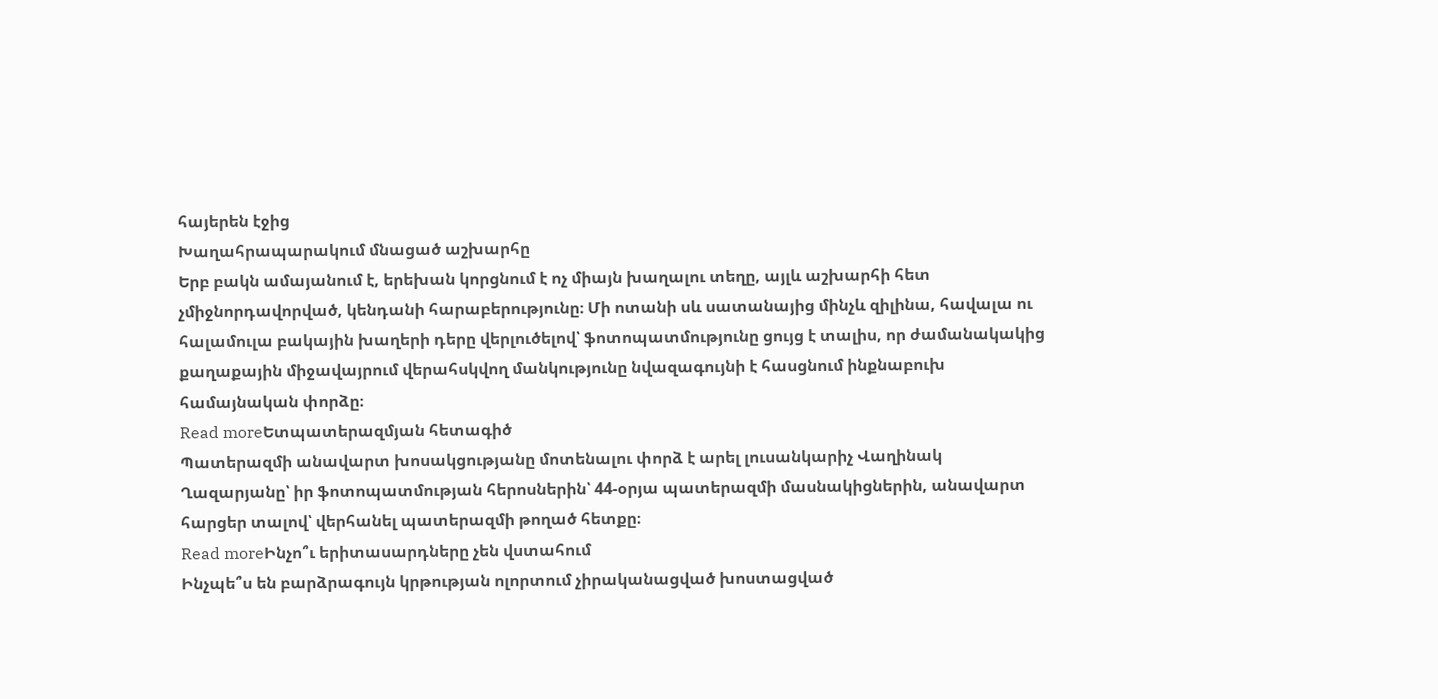հայերեն էջից
Խաղահրապարակում մնացած աշխարհը
Երբ բակն ամայանում է, երեխան կորցնում է ոչ միայն խաղալու տեղը, այլև աշխարհի հետ չմիջնորդավորված, կենդանի հարաբերությունը։ Մի ոտանի սև սատանայից մինչև զիլինա, հավալա ու հալամուլա բակային խաղերի դերը վերլուծելով՝ ֆոտոպատմությունը ցույց է տալիս, որ ժամանակակից քաղաքային միջավայրում վերահսկվող մանկությունը նվազագույնի է հասցնում ինքնաբուխ համայնական փորձը։
Read moreԵտպատերազմյան հետագիծ
Պատերազմի անավարտ խոսակցությանը մոտենալու փորձ է արել լուսանկարիչ Վաղինակ Ղազարյանը՝ իր ֆոտոպատմության հերոսներին՝ 44-օրյա պատերազմի մասնակիցներին, անավարտ հարցեր տալով՝ վերհանել պատերազմի թողած հետքը։
Read moreԻնչո՞ւ երիտասարդները չեն վստահում
Ինչպե՞ս են բարձրագույն կրթության ոլորտում չիրականացված խոստացված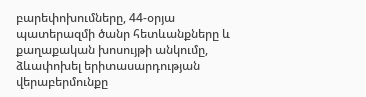բարեփոխումները, 44-օրյա պատերազմի ծանր հետևանքները և քաղաքական խոսույթի անկումը, ձևափոխել երիտասարդության վերաբերմունքը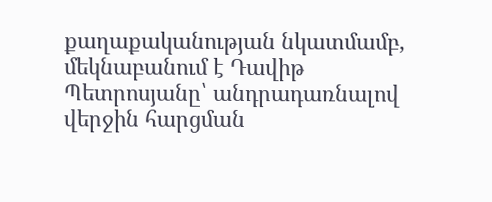քաղաքականության նկատմամբ, մեկնաբանում է Դավիթ Պետրոսյանը՝ անդրադառնալով վերջին հարցման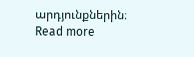արդյունքներին։
Read more